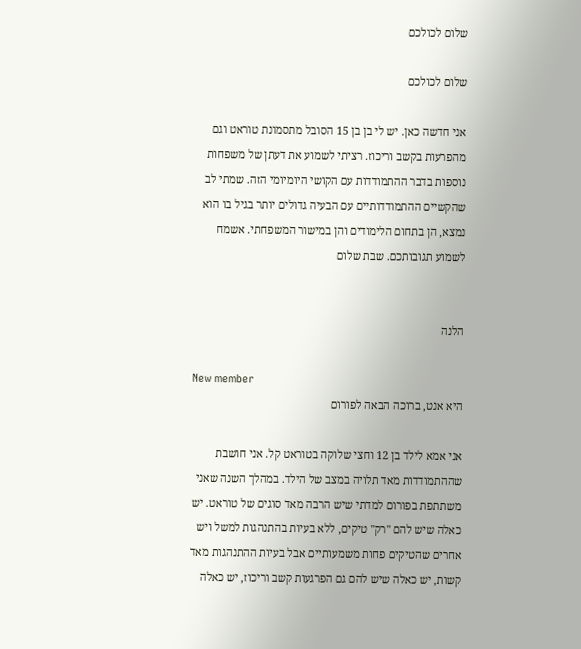שלום לכולכם

שלום לכולכם

אני חדשה כאן. יש לי בן בן 15 הסובל מתסמונת טוראט וגם מהפרעות בקשב וריכוז. רציתי לשמוע את דעתן של משפחות נוספות בדבר ההתמודדות עם הקושי היומיומי הזה. שמתי לב שהקשיים ההתמודדותיים עם הבעיה גדולים יותר בגיל בו הוא נמצא, הן בתחום הלימודים והן במישור המשפחתי. אשמח לשמוע תגובותכם. שבת שלום


הלנה

New member
היא אנט, ברוכה הבאה לפורום

אני אמא לילד בן 12 וחצי שלוקה בטוראט קל. אני חושבת שההתמודדות מאד תלויה במצב של הילד. במהלך השנה שאני משתתפת בפורום למדתי שיש הרבה מאד סוגים של טוראט. יש כאלה שיש להם "רק" טיקים, ללא בעיות בהתנהגות למשל ויש אחרים שהטיקים פחות משמעותיים אבל בעיות ההתנהגות מאד קשות, יש כאלה שיש להם גם הפרגעות קשב וריכוז, יש כאלה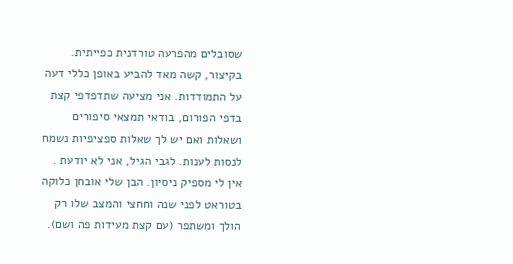שסובלים מהפרעה טורדנית כפייתית. בקיצור, קשה מאד להביע באופן כללי דעה על התמודדות. אני מציעה שתדפדפי קצת בדפי הפורום, בודאי תמצאי סיפורים ושאלות ואם יש לך שאלות ספציפיות נשמח לנסות לענות. לגבי הגיל, אני לא יודעת . אין לי מספיק ניסיון. הבן שלי אובחן כלוקה בטוראט לפני שנה וחחצי והמצב שלו רק הולך ומשתפר (עם קצת מעידות פה ושם).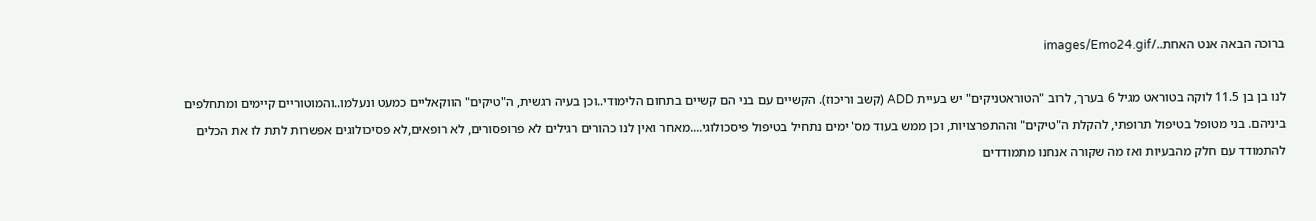ברוכה הבאה אנט האחת../images/Emo24.gif

לנו בן בן 11.5 לוקה בטוראט מגיל 6 בערך, לרוב "הטוראטניקים" יש בעיית ADD (קשב וריכוז). הקשיים עם בני הם קשיים בתחום הלימודי..וכן בעיה רגשית, ה"טיקים" הווקאליים כמעט ונעלמו..והמוטוריים קיימים ומתחלפים ביניהם. בני מטופל בטיפול תרופתי, להקלת ה"טיקים" וההתפרצויות, וכן ממש בעוד מס' ימים נתחיל בטיפול פיסכולוגי....מאחר ואין לנו כהורים רגילים לא פרופסורים, לא רופאים,לא פסיכולוגים אפשרות לתת לו את הכלים להתמודד עם חלק מהבעיות ואז מה שקורה אנחנו מתמודדים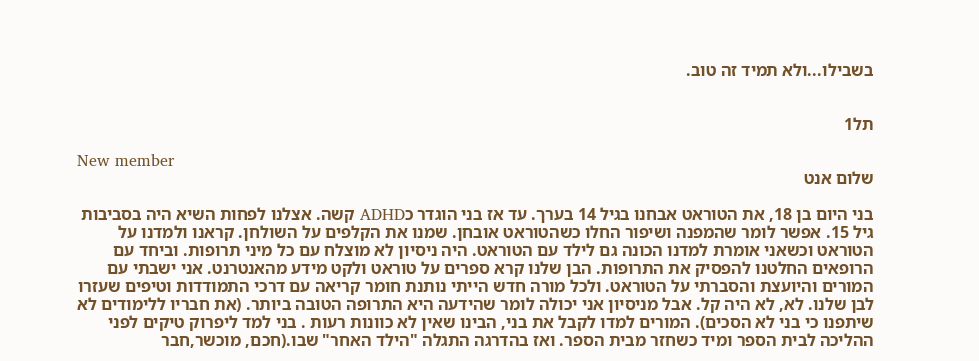בשבילו...ולא תמיד זה טוב.


תל1

New member
שלום אנט

בני היום בן 18, את הטוראט אבחנו בגיל 14 בערך. עד אז בני הוגדר כADHD קשה. אצלנו לפחות השיא היה בסביבות גיל 15. אפשר לומר שהמפנה ושיפור החלו כשהטוראט אובחן. שמנו את הקלפים על השולחן. קראנו ולמדנו על הטוראט וכשאני אומרת למדנו הכונה גם לילד עם הטוראט. היה ניסיון לא מוצלח עם כל מיני תרופות. וביחד עם הרופאים החלטנו להפסיק את התרופות. הבן שלנו קרא ספרים על טוראט ולקט מידע מהאנטרנט. אני ישבתי עם המורים והיועצת והסברתי על הטוראט. ולכל מורה חדש הייתי נותנת חומר קריאה עם דרכי התמודדות וטיפים שעזרו לבן שלנו. לא, לא היה קל. אבל מניסיון אני יכולה לומר שהידעה היא התרופה הטובה ביותר. (את חבריו ללימודים לא שיתפנו כי בני לא הסכים). המורים למדו לקבל את בני, הבינו שאין לא כוונות רעות . בני למד ליפרוק טיקים לפני ההליכה לבית הספר ומיד כשחזר מבית הספר. ואז בהדרגה התגלה "הילד האחר" שבו.(חכם, מוכשר,חבר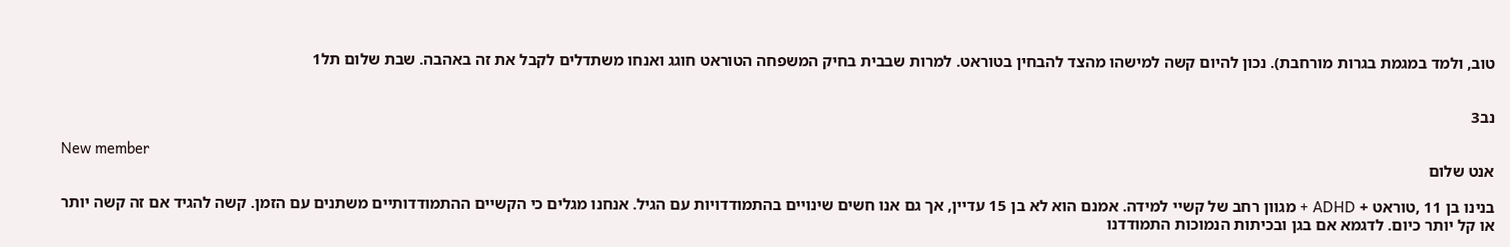טוב, ולמד במגמת בגרות מורחבת). נכון להיום קשה למישהו מהצד להבחין בטוראט. למרות שבבית בחיק המשפחה הטוראט חוגג ואנחו משתדלים לקבל את זה באהבה. שבת שלום תל1


נב3

New member
אנט שלום

בנינו בן 11 ,טוראט + ADHD + מגוון רחב של קשיי למידה. אמנם הוא לא בן 15 עדיין, אך גם אנו חשים שינויים בהתמודדויות עם הגיל. אנחנו מגלים כי הקשיים ההתמודדותיים משתנים עם הזמן. קשה להגיד אם זה קשה יותר או קל יותר כיום. לדגמא אם בגן ובכיתות הנמוכות התמודדנו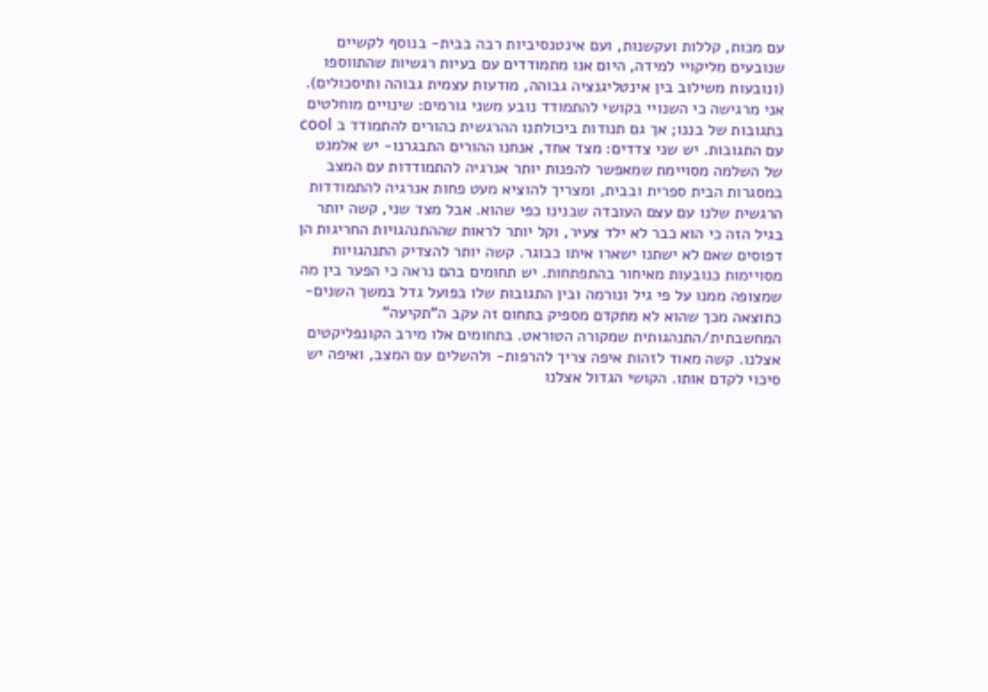עם מכות, קללות ועקשנות, ועם אינטנסיביות רבה בבית- בנוסף לקשיים שנובעים מליקויי למידה, היום אנו מתמודדים עם בעיות רגשיות שהתווספו (ונובעות משילוב בין אינטליגנציה גבוהה, מודעות עצמית גבוהה ותיסכולים). אני מרגישה כי השנויי בקושי להתמודד נובע משני גורמים: שינויים מוחלטים בתגובות של בננו; אך גם תנודות ביכולתנו ההרגשית כהורים להתמודד ב cool עם התגובות. יש שני צדדים: מצד אחד, אנחנו ההורים התבגרנו- יש אלמנט של השלמה מסויימת שמאפשר להפנות יותר אנרגיה להתמודדות עם המצב במסגרות הבית ספרית ובבית, ומצריך להוציא מעט פחות אנרגיה להתמודדות הרגשית שלנו עם עצם העובדה שבנינו כפי שהוא. אבל מצד שני, קשה יותר בגיל הזה כי הוא כבר לא ילד צעיר, וקל יותר לראות שההתנהגויות החריגות הן דפוסים שאם לא ישתנו ישארו איתו כבוגר. קשה יותר להצדיק התנהגויות מסויימות כנובעות מאיחור בהתפתחות. יש תחומים בהם נראה כי הפער בין מה שמצופה ממנו על פי גיל ונורמה ובין התגובות שלו בפועל גדל במשך השנים- כתוצאה מכך שהוא לא מתקדם מספיק בתחום זה עקב ה"תקיעה" המחשבתית/התנהגותית שמקורה הטוראט. בתחומים אלו מירב הקונפליקטים אצלנו. קשה מאוד לזהות איפה צריך להרפות- ולהשלים עם המצב, ואיפה יש סיכוי לקדם אותו. הקושי הגדול אצלנו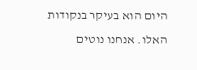היום הוא בעיקר בנקודות האלו. אנחנו נוטים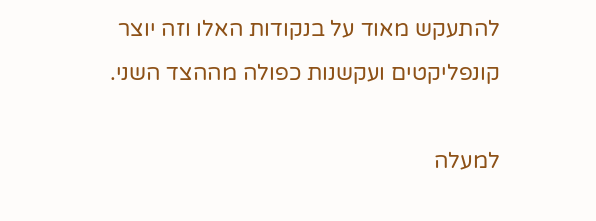להתעקש מאוד על בנקודות האלו וזה יוצר קונפליקטים ועקשנות כפולה מההצד השני.

למעלה